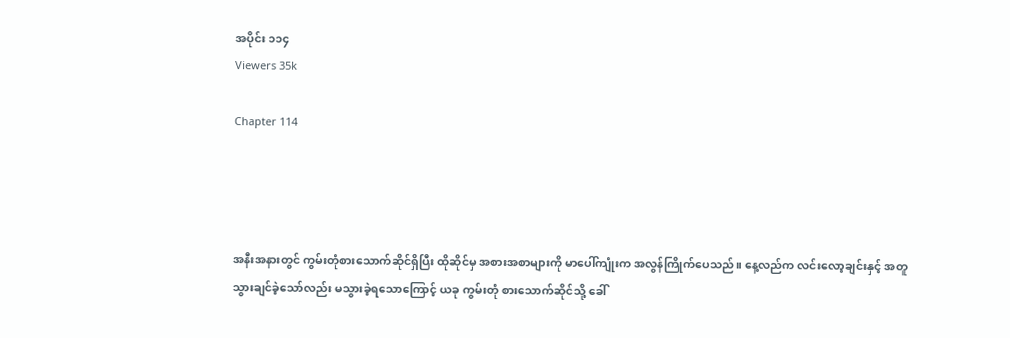အပိုင်း ၁၁၄
Viewers 35k

Chapter 114




အနီးအနားတွင် ကွမ်းတုံစားသောက်ဆိုင်ရှိပြီး ထိုဆိုင်မှ အစားအစာများကို မာပေါ်ကျုံးက အလွန်ကြိုက်ပေသည်။ နေ့လည်က လင်းလော့ချင်းနှင့် အတူ သွားချင်ခဲ့သော်လည်း မသွားခဲ့ရသောကြောင့် ယခု ကွမ်းတုံ စားသောက်ဆိုင်သို့ ခေါ်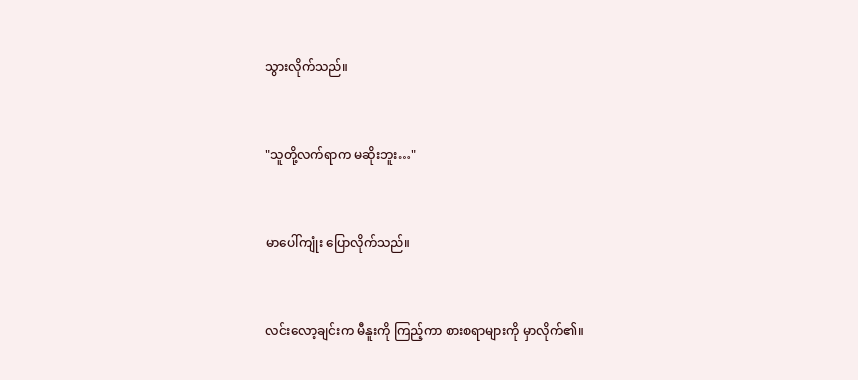သွားလိုက်သည်။


"သူတို့လက်ရာက မဆိုးဘူး…"


မာပေါ်ကျုံး ပြောလိုက်သည်။


လင်းလော့ချင်းက မီနူးကို ကြည့်ကာ စားစရာများကို မှာလိုက်၏။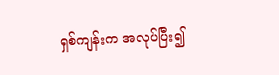ရှစ်ကျန်းက အလုပ်ပြီး၍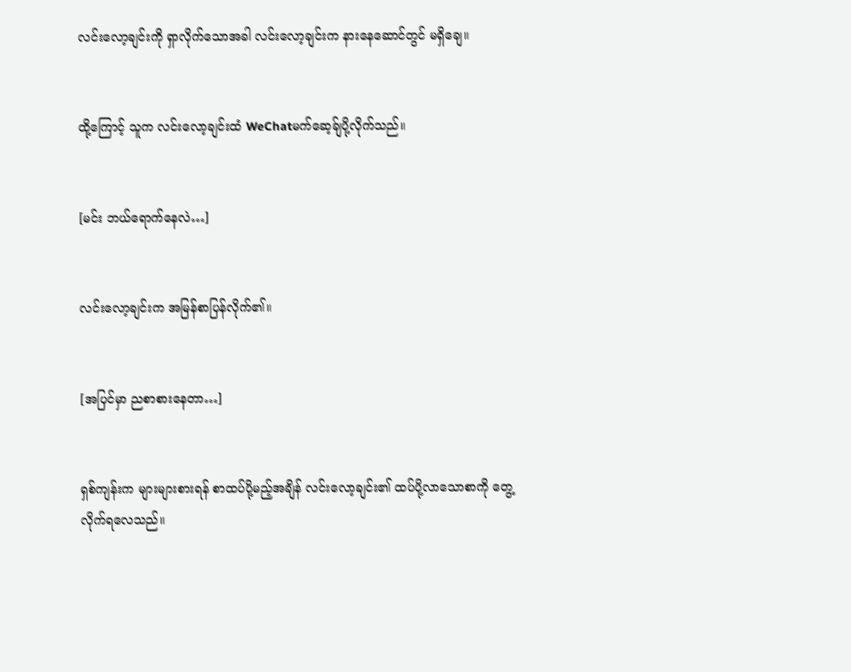လင်းလော့ချင်းကို ရှာလိုက်သောအခါ လင်းလော့ချင်းက နားနေဆောင်တွင် မရှိချေ။


ထို့ကြောင့် သူက လင်းလော့ချင်းထံ WeChatမက်ဆေ့ခ်ျ‌ပို့လိုက်သည်။


[မင်း ဘယ်ရောက်နေလဲ…]


လင်းလော့ချင်းက အမြန်စာပြန်လိုက်၏။


[အပြင်မှာ ညစာစားနေတာ…]


ရှစ်ကျန်းက များများစားရန် စာထပ်ပို့မည့်အချိန် လင်းလော့ချင်း၏ ထပ်ပို့လာသောစာကို တွေ့လိုက်ရလေသည်။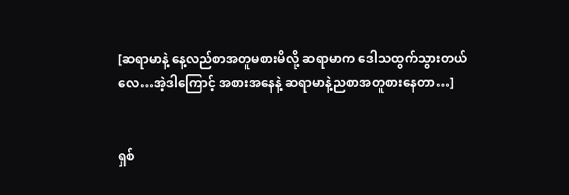[ဆရာမာနဲ့ နေ့လည်စာအတူမစားမိလို့ ဆရာမာက‌ ဒေါသထွက်သွားတယ်လေ…အဲ့ဒါကြောင့် အစားအနေနဲ့ ဆရာမာနဲ့ညစာအတူစားနေတာ…]


ရှစ်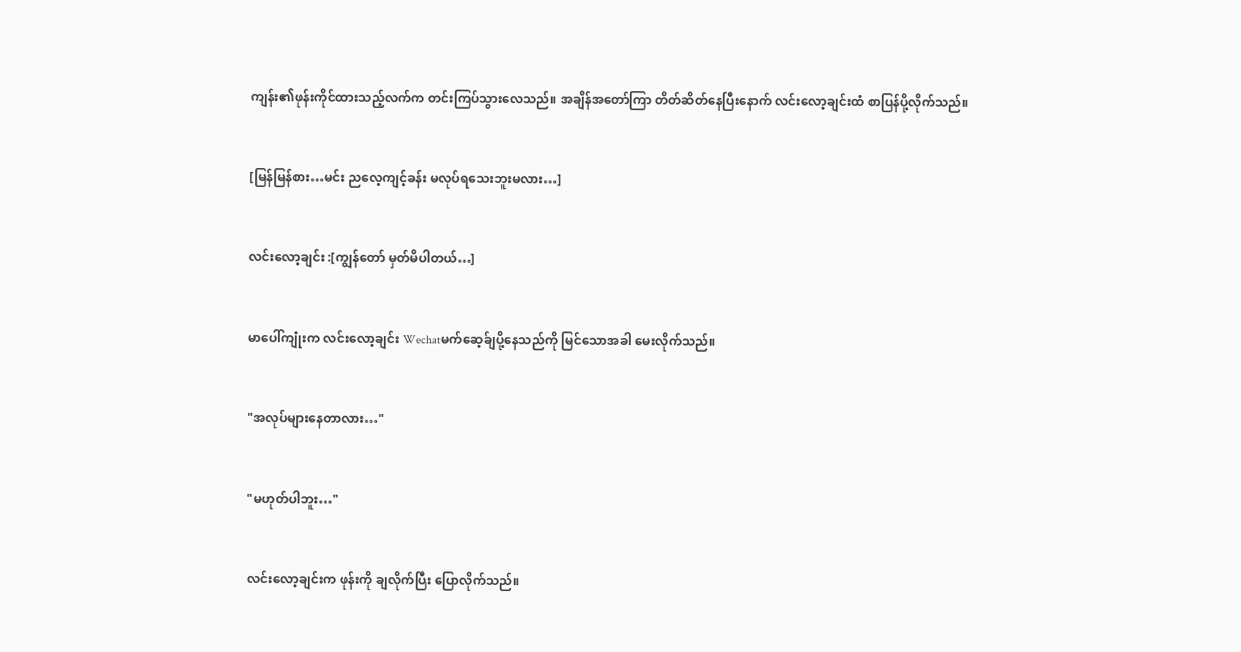ကျန်း၏ဖုန်းကိုင်ထားသည့်လက်က တင်းကြပ်သွားလေသည်။ အချိန်အတော်ကြာ တိတ်ဆိတ်နေပြီးနောက် လင်းလော့ချင်းထံ စာပြန်ပို့လိုက်သည်။


[မြန်မြန်စား…မင်း ညလေ့ကျင့်ခန်း မလုပ်ရသေးဘူးမလား…]


လင်းလော့ချင်း :[ကျွန်တော် မှတ်မိပါတယ်…]


မာပေါ်ကျုံးက လင်းလော့ချင်း Wechatမက်ဆေ့ခ်ျပို့နေသည်ကို မြင်သောအခါ မေးလိုက်သည်။


"အလုပ်များနေတာလား…"


"မဟုတ်ပါဘူး…"


လင်းလော့ချင်းက ဖုန်းကို ချလိုက်ပြီး ပြောလိုက်သည်။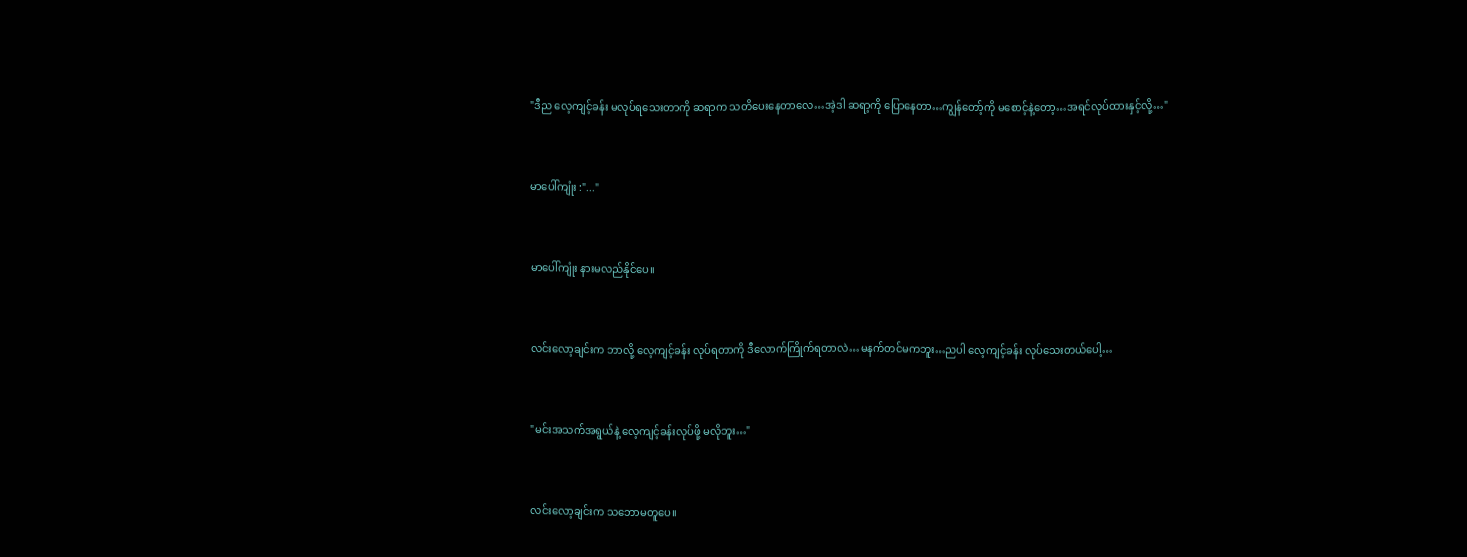"ဒီည လေ့ကျင့်ခန်း မလုပ်ရသေးတာကို ဆရာက သတိပေးနေတာလေ…အဲ့ဒါ ဆရာ့ကို ပြောနေတာ…ကျွန်တော့်ကို မစောင့်နဲ့တော့…အရင်လုပ်ထားနှင့်လို့…"


မာပေါ်ကျုံး :"..."


မာပေါ်ကျုံး နားမလည်နိုင်ပေ။


လင်းလော့ချင်းက ဘာလို့ လေ့ကျင့်ခန်း လုပ်ရတာကို ဒီလောက်ကြိုက်ရတာလဲ…မနက်တင်မကဘူး…ညပါ လေ့ကျင့်ခန်း လုပ်သေးတယ်ပေါ့…


"မင်းအသက်အရွယ်နဲ့ လေ့ကျင့်ခန်းလုပ်ဖို့ မလိုဘူး…"


လင်းလော့ချင်းက သဘောမတူပေ။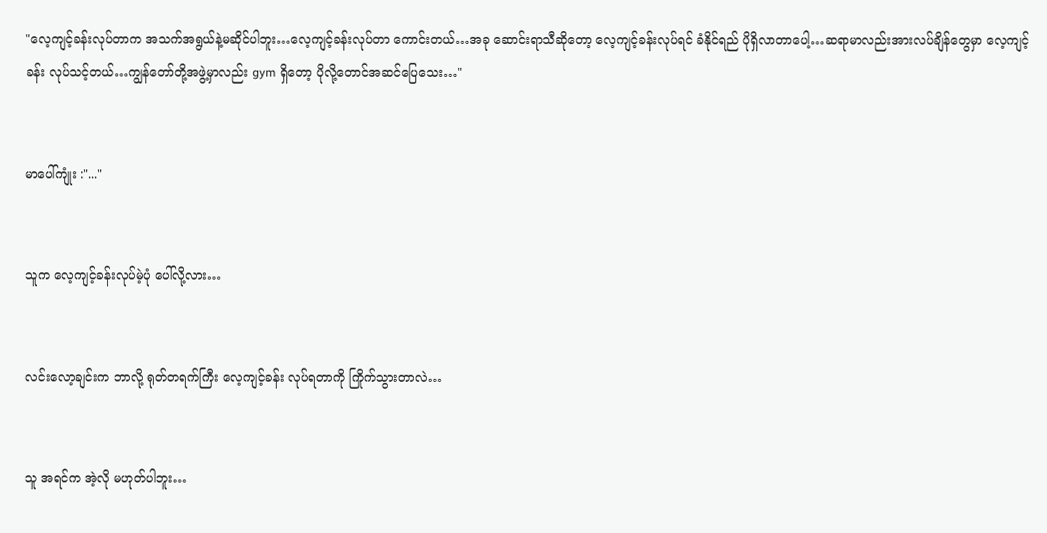"လေ့ကျင့်ခန်းလုပ်တာက အသက်အရွယ်နဲ့မဆိုင်ပါဘူး…လေ့ကျင့်ခန်းလုပ်တာ ကောင်းတယ်…အခု ဆောင်းရာသီဆိုတော့ လေ့ကျင့်ခန်းလုပ်ရင် ခံနိုင်ရည် ပိုရှိလာတာပေါ့…ဆရာမာလည်းအားလပ်ချိန်‌တွေမှာ ‌လေ့ကျင့်ခန်း လုပ်သင့်တယ်…ကျွန်တော်တို့အဖွဲ့မှာလည်း gym ရှိတော့ ပိုလို့တောင်အဆင်ပြေသေး…"


မာပေါ်ကျုံး :"..."


သူက လေ့ကျင့်ခန်းလုပ်မဲ့ပုံ ပေါ်လို့လား…


လင်းလော့ချင်းက ဘာလို့ ရုတ်တရက်ကြီး လေ့ကျင့်ခန်း လုပ်ရတာကို ကြိုက်သွားတာလဲ…


သူ အရင်က အဲ့လို မဟုတ်ပါဘူး…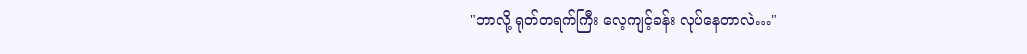"ဘာလို့ ရုတ်တရက်ကြီး လေ့ကျင့်ခန်း လုပ်နေတာလဲ…"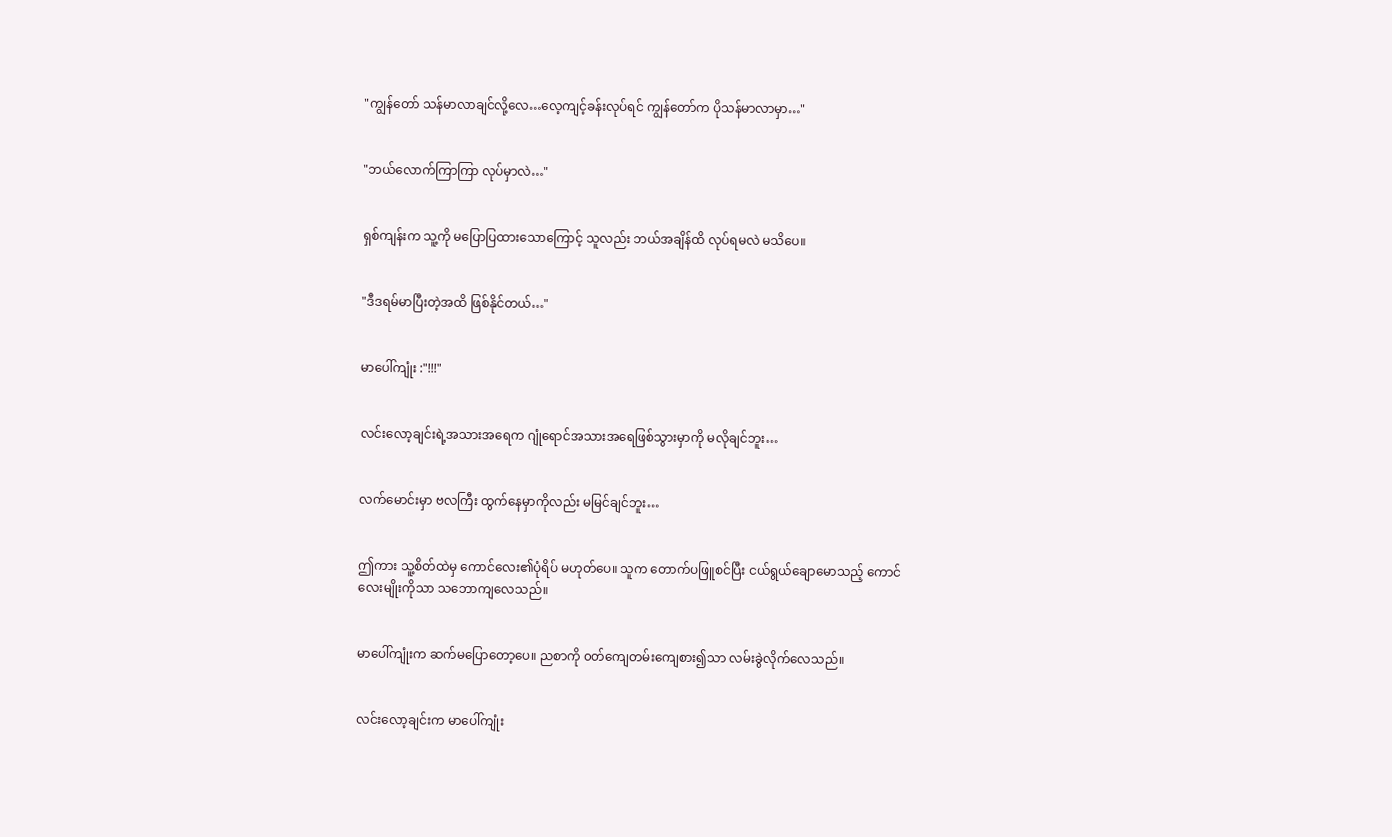"ကျွန်တော် သန်မာလာချင်လို့လေ…လေ့ကျင့်ခန်းလုပ်ရင် ကျွန်တော်က ပိုသန်မာလာမှာ…"


"ဘယ်လောက်ကြာကြာ လုပ်မှာလဲ…"


ရှစ်ကျန်းက သူ့ကို မပြောပြထားသောကြောင့် သူလည်း ဘယ်အချိန်ထိ လုပ်ရမလဲ မသိပေ။


"ဒီဒရမ်မာပြီးတဲ့အထိ ဖြစ်နိုင်တယ်…"


မာပေါ်ကျုံး :"!!!"


လင်းလော့ချင်းရဲ့အသားအရေက ဂျုံရောင်အသားအရေဖြစ်သွားမှာကို မလိုချင်ဘူး…


လက်မောင်းမှာ ဗလကြီး ထွက်နေမှာကိုလည်း မမြင်ချင်ဘူး…


ဤကား သူ့စိတ်ထဲမှ ကောင်လေး၏ပုံရိပ် မဟုတ်ပေ။ သူက တောက်ပဖြူစင်ပြီး ငယ်ရွယ်ချောမောသည့် ကောင်လေးမျိုးကိုသာ သဘောကျလေသည်။


မာပေါ်ကျုံးက ဆက်‌မပြောတော့ပေ။ ညစာကို ၀တ်ကျေတမ်းကျေစား၍သာ လမ်းခွဲလိုက်လေသည်။


လင်းလော့ချင်းက မာပေါ်ကျုံး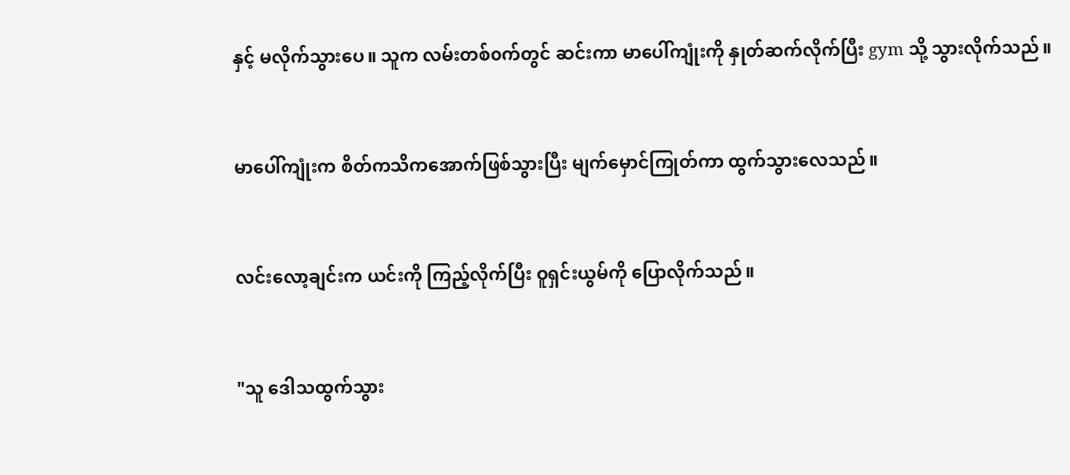နှင့် မလိုက်သွားပေ။ သူက လမ်းတစ်၀က်တွင် ဆင်းကာ မာပေါ်ကျုံးကို နှုတ်ဆက်လိုက်ပြီး gym သို့ သွားလိုက်သည်။


မာပေါ်ကျုံးက စိတ်ကသိကအောက်ဖြစ်သွားပြီး မျက်မှောင်ကြုတ်ကာ ထွက်သွားလေသည်။


လင်းလော့ချင်းက ယင်းကို ကြည့်လိုက်ပြီး ဝူရှင်းယွမ်ကို ပြောလိုက်သည်။


"သူ ဒေါသထွက်သွား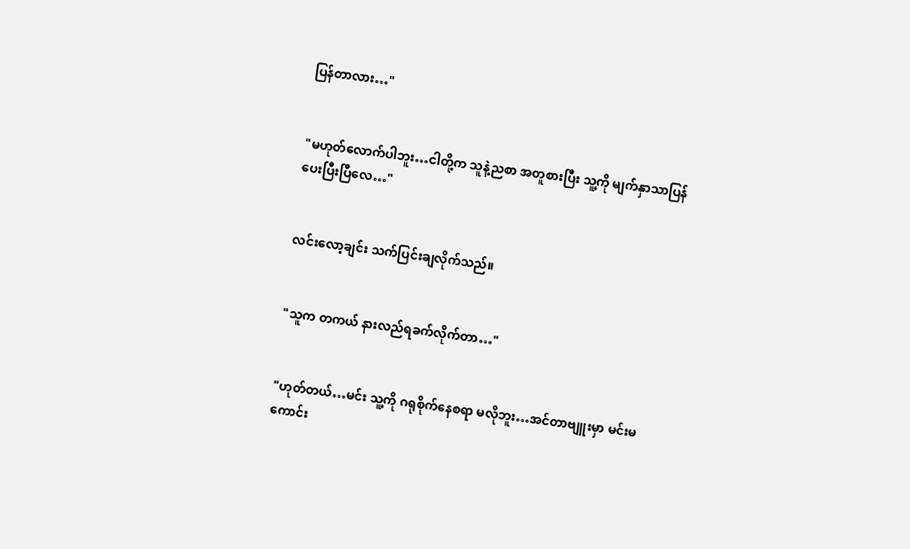ပြန်တာလား…"


"မဟုတ်လောက်ပါဘူး…ငါတို့က သူနဲ့ညစာ အတူစားပြီး သူ့ကို မျက်နှာသာပြန်ပေးပြီးပြီလေ…"


လင်းလော့ချင်း သက်ပြင်းချလိုက်သည်။


"သူက တကယ် နားလည်ရခက်လိုက်တာ…"


"ဟုတ်တယ်…မင်း သူ့ကို ဂရုစိုက်နေစရာ မလိုဘူး…အင်တာ‌ဗျူးမှာ မင်းမကောင်း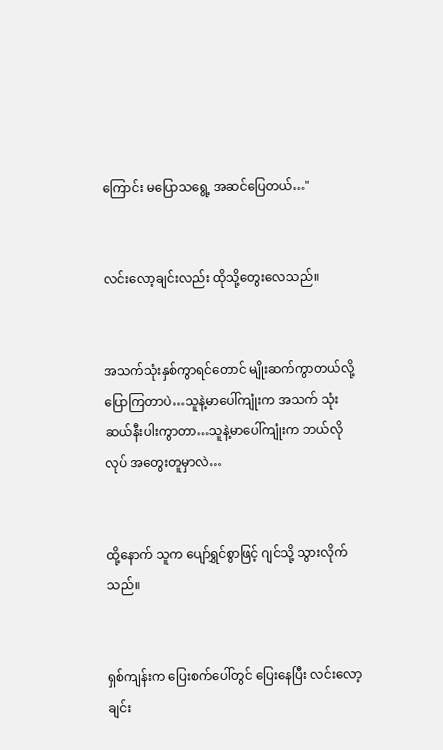ကြောင်း မပြောသရွေ့ အဆင်ပြေတယ်…"


လင်းလော့ချင်းလည်း ထိုသို့‌တွေးလေသည်။


အသက်သုံးနှစ်ကွာရင်တောင် မျိုးဆက်ကွာတယ်လို့ ပြောကြတာပဲ…သူနဲ့မာပေါ်ကျုံးက အသက် သုံးဆယ်နီးပါးကွာတာ…သူနဲ့မာပေါ်ကျုံးက ဘယ်လိုလုပ် အတွေးတူမှာလဲ…


ထို့နောက် သူက ပျော်ရွှင်စွာဖြင့် ဂျင်သို့ သွားလိုက်သည်။


ရှစ်ကျန်းက ပြေးစက်ပေါ်တွင် ပြေးနေပြီး လင်းလော့ချင်း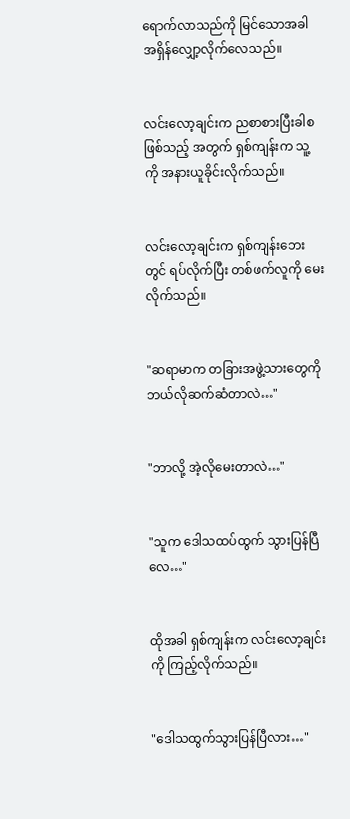ရောက်လာသည်ကို မြင်သောအခါ အရှိန်လျှော့လိုက်လေသည်။


လင်းလော့ချင်းက ညစာစားပြီးခါစဖြစ်သည့် အတွက် ရှစ်ကျန်းက သူ့ကို အနားယူခိုင်းလိုက်သည်။


လင်းလော့ချင်းက ရှစ်ကျန်းဘေးတွင် ရပ်လိုက်ပြီး တစ်ဖက်လူကို မေးလိုက်သည်။


"ဆရာမာက တခြားအဖွဲ့သားတွေကို ဘယ်လိုဆက်ဆံတာလဲ…"


"ဘာလို့ အဲ့လိုမေးတာလဲ…"


"သူက ဒေါသထပ်ထွက် သွားပြန်ပြီလေ…"


ထိုအခါ ရှစ်ကျန်းက လင်းလော့ချင်းကို ကြည့်လိုက်သည်။


"ဒေါသထွက်သွားပြန်ပြီလား…"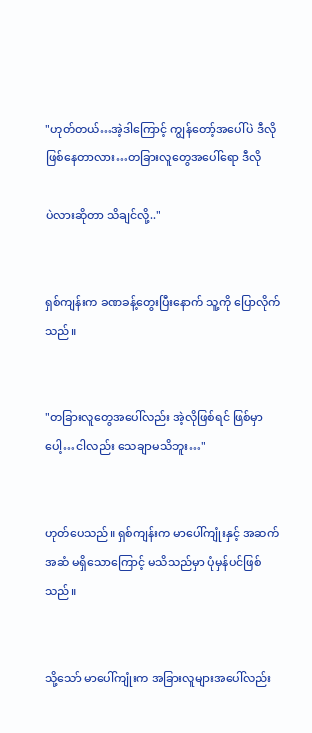"ဟုတ်တယ်…အဲ့ဒါကြောင့် ကျွန်တော့်အပေါ်ပဲ ဒီလိုဖြစ်နေတာလား…တခြားလူတွေအပေါ်ရော ဒီလို

ပဲလားဆိုတာ သိချင်လို့.."


ရှစ်ကျန်းက ခဏခန့်တွေးပြီးနောက် သူ့ကို ပြောလိုက်သည်။


"တခြားလူတွေအပေါ်လည်း အဲ့လိုဖြစ်ရင် ဖြစ်မှာပေါ့…ငါလည်း သေချာမသိဘူး…"


ဟုတ်ပေသည်။ ရှစ်ကျန်းက မာပေါ်ကျုံးနှင့် အဆက်အဆံ မရှိသောကြောင့် မသိသည်မှာ ပုံမှန်ပင်ဖြစ်သည်။


သို့သော် မာပေါ်ကျုံးက အခြားလူများအပေါ်လည်း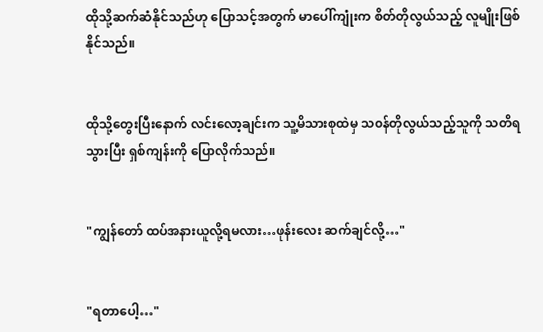ထိုသို့ဆက်ဆံနိုင်သည်ဟု ပြောသင့်အတွက် မာပေါ်ကျုံးက စိတ်တိုလွယ်သည့် လူမျိုးဖြစ်နိုင်သည်။


ထိုသို့တွေးပြီးနောက် လင်းလော့ချင်းက သူ့မိသားစုထဲမှ သ၀န်တိုလွယ်သည့်သူကို သတိရသွားပြီး ရှစ်ကျန်းကို ပြောလိုက်သည်။


"ကျွန်တော် ထပ်အနားယူလို့ရမလား…ဖုန်းလေး ဆက်ချင်‌လို့…"


"ရတာပေါ့…"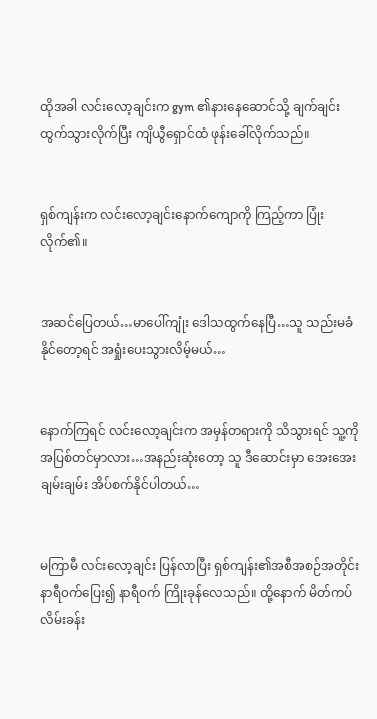ထိုအခါ လင်းလော့ချင်းက gym ၏နားနေဆောင်သို့ ချက်ချင်းထွက်သွားလိုက်ပြီး ကျိယွီရှောင်ထံ ဖုန်းခေါ်လိုက်သည်။


ရှစ်ကျန်းက လင်းလော့ချင်းနောက်ကျောကို ကြည့်ကာ ပြုံးလိုက်၏။


အဆင်ပြေတယ်…မာပေါ်ကျုံး ဒေါသထွက်နေပြီ…သူ သည်းမခံနိုင်တော့ရင် အရှုံးပေးသွားလိမ့်မယ်…


နောက်ကြရင် လင်းလော့ချင်းက အမှန်တရားကို သိသွားရင် သူ့ကို အပြစ်တင်မှာလား…အနည်းဆုံးတော့ သူ ဒီဆောင်းမှာ အေးအေးချမ်းချမ်း အိပ်စက်နိုင်ပါတယ်…


မကြာမီ လင်းလော့ချင်း ပြန်လာပြီး ရှစ်ကျန်း၏အစီအစဉ်အတိုင်း နာရီ၀က်ပြေး၍ နာရီ၀က် ကြိုးခုန်လေသည်။ ထို့နောက် မိတ်ကပ်လိမ်းခန်း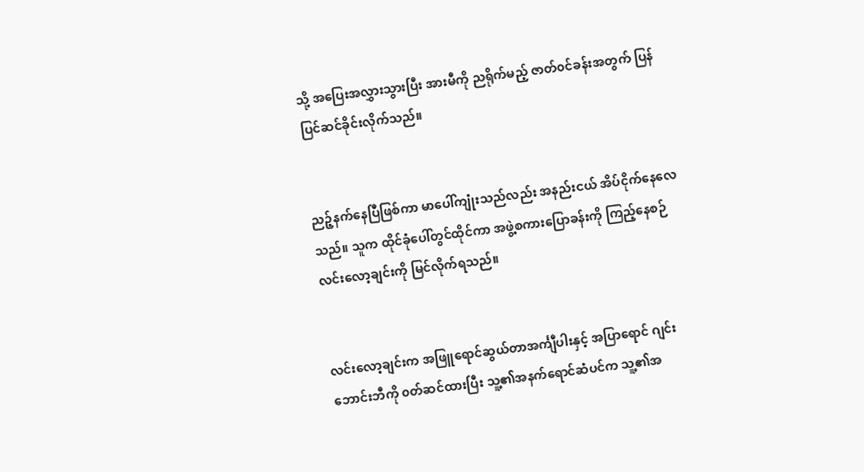သို့ အပြေးအလွှားသွားပြီး အားမီကို ညရိုက်မည့် ဇာတ်၀င်ခန်းအတွက် ပြန်ပြင်ဆင်ခိုင်းလိုက်သည်။


ညဉ့်နက်နေပြီဖြစ်ကာ မာပေါ်ကျုံးသည်လည်း အနည်းငယ် အိပ်ငိုက်နေလေသည်။ သူက ထိုင်ခုံပေါ်တွင်ထိုင်ကာ အဖွဲ့စကားပြောခန်းကို ကြည့်နေစဉ် လင်းလော့ချင်းကို မြင်လိုက်ရသည်။


လင်းလော့ချင်းက အဖြူ‌ရောင်ဆွယ်တာအင်္ကျီပါးနှင့် အပြာရောင် ဂျင်းဘောင်းဘီကို ၀တ်ဆင်ထားပြီး သူ့၏အနက်ရောင်ဆံပင်က သူ့၏အ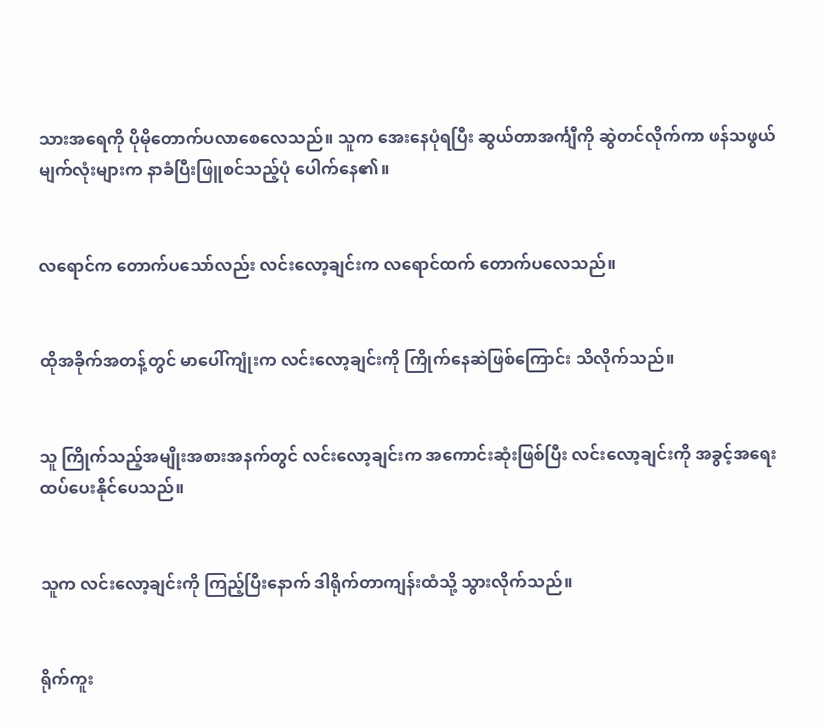သားအရေကို ပိုမိုတောက်ပလာစေလေသည်။ သူက အေးနေပုံရပြီး ဆွယ်တာအင်္ကျီကို ဆွဲတင်လိုက်ကာ ဖန်သဖွယ် မျက်လုံးများက နာခံပြီးဖြူစင်သည့်ပုံ ပေါက်နေ၏။


လရောင်က တောက်ပသော်လည်း လင်းလော့ချင်းက လရောင်ထက် တောက်ပလေသည်။


ထိုအခိုက်အတန့်တွင် မာ‌ပေါ်ကျုံးက လင်းလော့ချင်းကို ကြိုက်နေဆဲဖြစ်ကြောင်း သိလိုက်သည်။


သူ ကြိုက်သည့်အမျိုးအစားအနက်တွင် လင်းလော့ချင်းက အကောင်းဆုံးဖြစ်ပြီး လင်းလော့ချင်းကို အခွင့်အရေးထပ်ပေးနိုင်ပေသည်။


သူက လင်းလော့ချင်းကို ကြည့်ပြီးနောက် ဒါရိုက်တာကျန်းထံသို့ သွားလိုက်သည်။


ရိုက်ကူး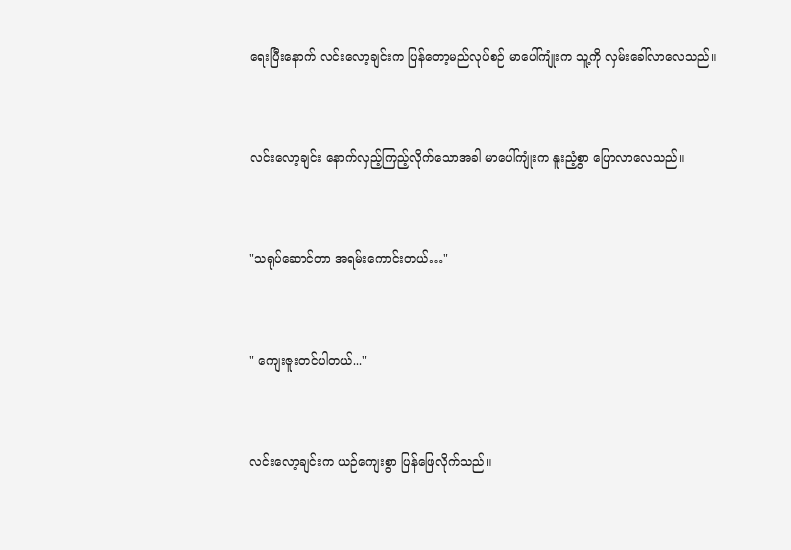ရေးပြီးနောက် လင်းလော့ချင်းက ပြန်တော့မည်လုပ်စဉ် မာပေါ်ကျုံးက သူ့ကို လှမ်းခေါ်လာလေသည်။


လင်းလော့ချင်း နောက်လှည့်ကြည့်လိုက်သောအခါ မာပေါ်ကျုံးက နူးညံ့စွာ ပြောလာလေသည်။


"သရုပ်ဆောင်တာ အရမ်းကောင်းတယ်…"


" ကျေးဇူးတင်ပါတယ်..."


လင်းလော့ချင်းက ယဉ်ကျေးစွာ ပြန်ဖြေလိုက်သည်။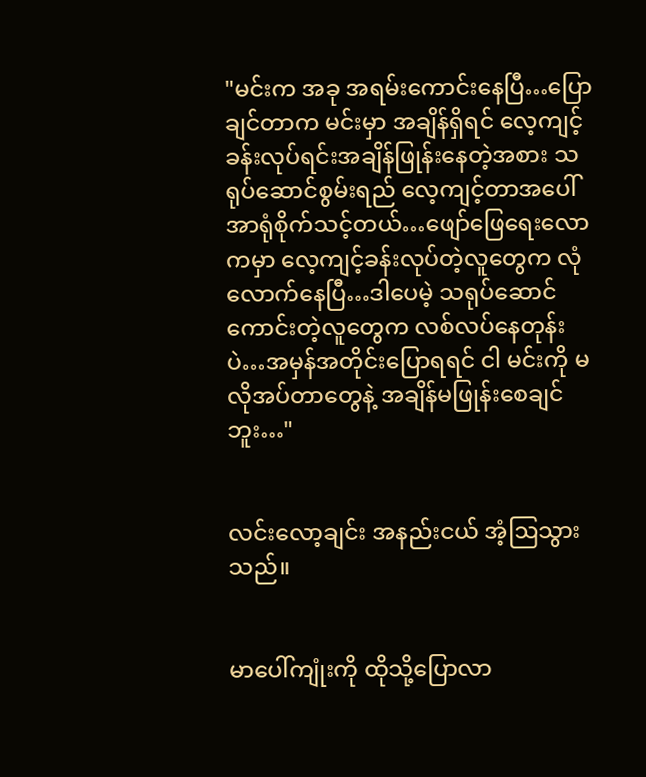"မင်းက အခု အရမ်းကောင်းနေပြီ…ပြောချင်တာက မင်းမှာ အချိန်ရှိရင် လေ့ကျင့်ခန်းလုပ်ရင်းအချိန်ဖြုန်းနေတဲ့အစား သရုပ်ဆောင်စွမ်းရည် လေ့ကျင့်တာအပေါ် အာရုံစိုက်သင့်တယ်…ဖျော်ဖြေရေးလောကမှာ လေ့ကျင့်ခန်းလုပ်တဲ့လူတွေက လုံလောက်နေပြီ…ဒါပေမဲ့ သရုပ်ဆောင်ကောင်းတဲ့လူတွေက လစ်လပ်နေတုန်းပဲ…အမှန်အတိုင်းပြောရရင် ငါ မင်းကို မလိုအပ်တာတွေနဲ့ အချိန်မဖြုန်းစေချင်ဘူး…"


လင်းလော့ချင်း အနည်းငယ် အံ့ဩသွားသည်။


မာပေါ်ကျုံးကို ထိုသို့ပြောလာ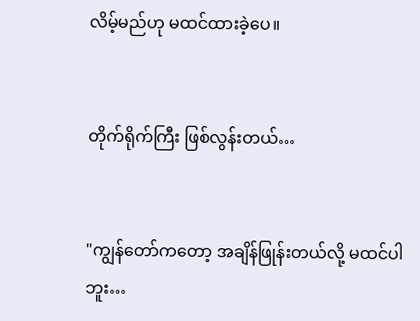လိမ့်မည်ဟု မ‌ထင်ထားခဲ့ပေ။


တိုက်ရိုက်ကြီး ဖြစ်လွန်းတယ်…


"ကျွန်တော်ကတော့ အချိန်ဖြုန်းတယ်လို့ မထင်ပါဘူး…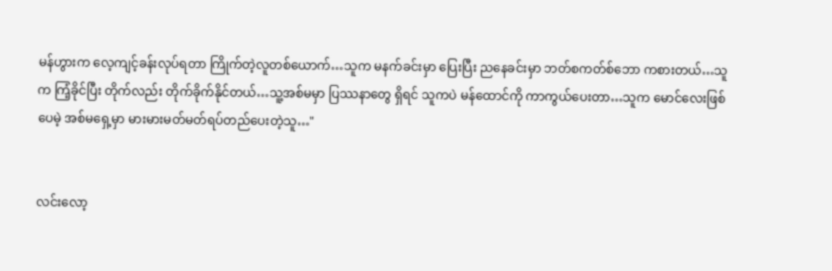မန်ဟွားက လေ့ကျင့်ခန်းလုပ်ရတာ ကြိုက်တဲ့လူတစ်ယောက်…သူက မနက်ခင်းမှာ ပြေးပြီး ညနေခင်းမှာ ဘတ်စကတ်စ်ဘော ကစားတယ်…သူက ကြံ့ခိုင်ပြီး တိုက်လည်း တိုက်ခိုက်နိုင်တယ်…သူ့အစ်မမှာ ပြဿနာတွေ ရှိရင် သူကပဲ မန်ထောင်ကို ကာကွယ်ပေးတာ…သူက မောင်လေးဖြစ်ပေမဲ့ အစ်မရှေ့မှာ မားမားမတ်မတ်ရပ်တည်ပေးတဲ့သူ…"


လင်းလော့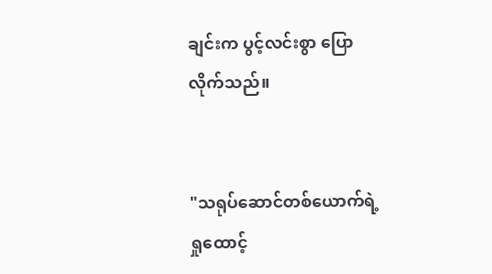ချင်းက ပွင့်လင်းစွာ ပြောလိုက်သည်။


"သရုပ်ဆောင်တစ်ယောက်ရဲ့ရှုထောင့်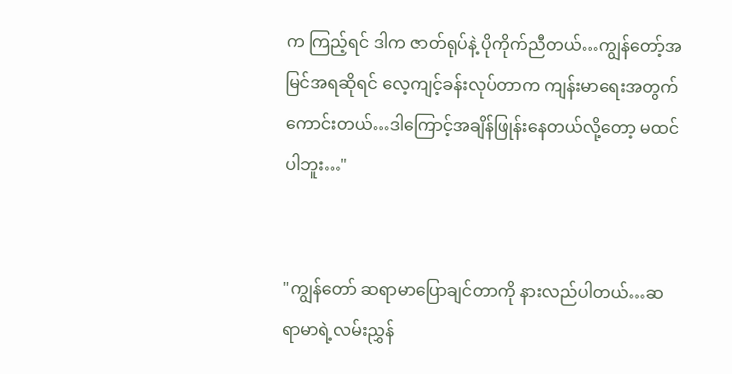က ကြည့်ရင် ဒါက ဇာတ်ရုပ်နဲ့ ပိုကိုက်ညီတယ်…ကျွန်တော့်အမြင်အရဆိုရင် လေ့ကျင့်ခန်းလုပ်တာက ကျန်းမာရေးအတွက် ကောင်းတယ်…ဒါကြောင့်အချိန်ဖြုန်းနေတယ်လို့တော့ မထင်ပါဘူး…"


"ကျွန်တော် ဆရာမာ‌ပြောချင်တာကို နားလည်ပါတယ်…ဆရာမာရဲ့လမ်းညွှန်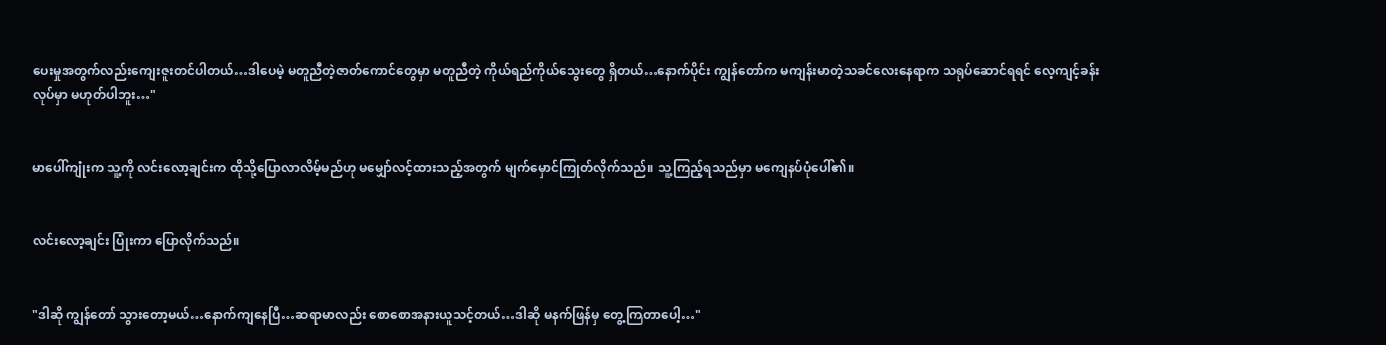ပေးမှုအတွက်လည်းကျေးဇူးတင်ပါတယ်…ဒါပေမဲ့ မတူညီတဲ့ဇာတ်ကောင်တွေမှာ မတူညီတဲ့ ကိုယ်ရည်ကိုယ်သွေးတွေ ရှိတယ်…နောက်ပိုင်း ကျွန်တော်က မကျန်းမာတဲ့သခင်လေးနေရာက သရုပ်ဆောင်ရရင် လေ့ကျင့်ခန်းလုပ်မှာ မဟုတ်ပါဘူး…"


မာပေါ်ကျုံးက သူ့ကို လင်းလော့ချင်းက ထိုသို့ပြောလာလိမ့်မည်ဟု မ‌မျှော်လင့်ထားသည့်အတွက် မျက်မှောင်ကြုတ်လိုက်သည်။ သူ့ကြည့်ရသည်မှာ မကျေနပ်ပုံပေါ်၏။


လင်းလော့ချင်း ပြုံးကာ ပြောလိုက်သည်။


"ဒါဆို ကျွန်တော် သွားတော့မယ်…နောက်ကျနေပြီ…ဆရာမာလည်း စောစောအနားယူသင့်တယ်…ဒါဆို မနက်ဖြန်မှ တွေ့ကြတာပေါ့…"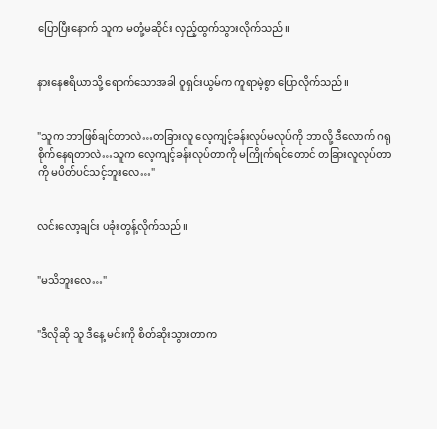ပြောပြီးနောက် သူက မတုံ့မဆိုင်း လှည့်ထွက်သွားလိုက်သည်။


နားနေဧရိယာသို့ ရောက်သောအခါ ဝူရှင်းယွမ်က ကူရာမဲ့စွာ ပြောလိုက်သည်။


"သူက ဘာဖြစ်ချင်တာလဲ…တခြားလူ လေ့ကျင့်ခန်းလုပ်မလုပ်ကို ဘာလို့ ဒီလောက် ဂရုစိုက်နေရတာလဲ…သူက လေ့ကျင့်ခန်းလုပ်တာကို မကြိုက်ရင်တောင် တခြားလူလုပ်တာကို မပိတ်ပင်သင့်ဘူးလေ…"


လင်းလော့ချင်း ပခုံးတွန့်လိုက်သည်။


"မသိဘူးလေ…"


"ဒီလိုဆို သူ ဒီနေ့ မင်းကို စိတ်ဆိုးသွားတာက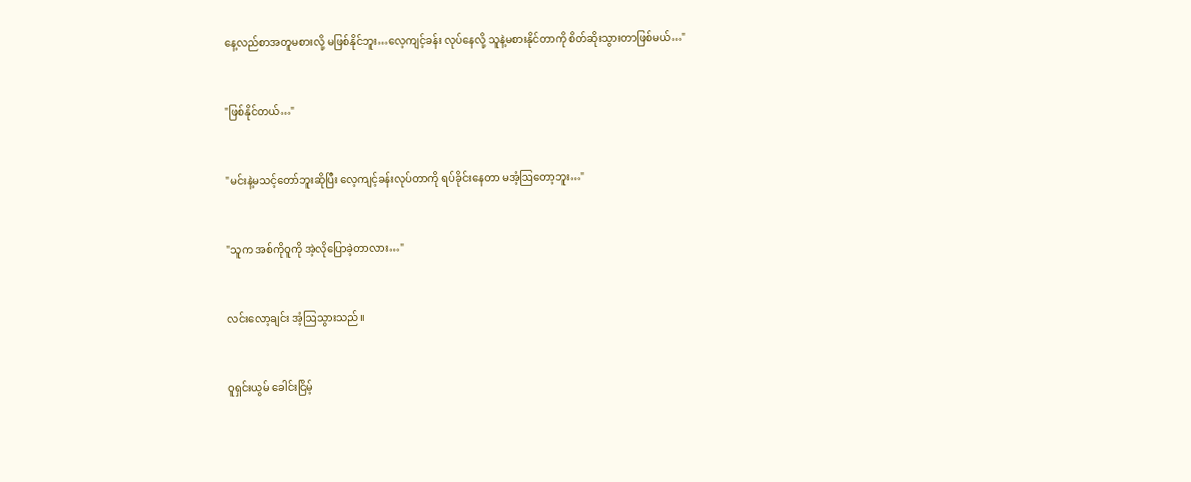နေ့လည်စာအတူမစားလို့ မဖြစ်နိုင်ဘူး…လေ့ကျင့်ခန်း လုပ်နေလို့ သူနဲ့မစားနိုင်တာကို စိတ်ဆိုးသွားတာဖြစ်မယ်…"


"ဖြစ်နိုင်တယ်…"


"မင်းနဲ့မသင့်တော်ဘူးဆိုပြီး လေ့ကျင့်ခန်းလုပ်တာကို ရပ်ခိုင်းနေတာ မအံ့ဩတော့ဘူး…"


"သူက အစ်ကိုဝူကို အဲ့လိုပြောခဲ့တာလား…"


လင်းလော့ချင်း အံ့ဩသွားသည်။


ဝူရှင်းယွမ် ခေါင်းငြိမ့်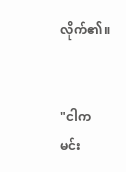လိုက်၏။


"ငါက မင်း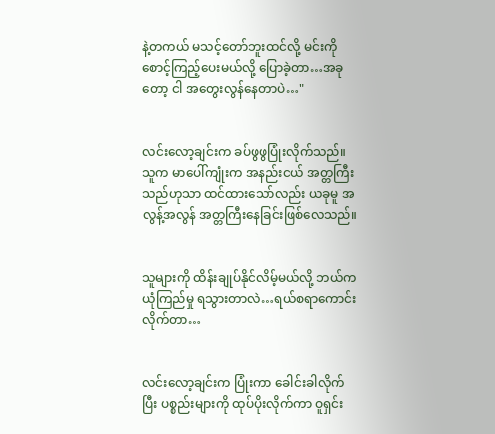နဲ့တကယ် မသင့်တော်ဘူးထင်လို့ မင်းကို စောင့်ကြည့်ပေးမယ်လို့ ပြောခဲ့တာ…အခုတော့ ငါ အတွေးလွန်နေတာပဲ…"


လင်းလော့ချင်းက ခပ်ဖွဖွပြုံးလိုက်သည်။ သူက မာပေါ်ကျုံးက အနည်းငယ် အတ္တကြီးသည်ဟုသာ ထင်ထားသော်လည်း ယခုမူ အလွန့်အလွန် အတ္တကြီးနေခြင်းဖြစ်လေသည်။


သူများကို ထိန်းချုပ်နိုင်လိမ့်မယ်လို့ ဘယ်ကယုံကြည်မှု ရသွားတာလဲ…ရယ်စရာကောင်းလိုက်တာ…


လင်းလော့ချင်းက ပြုံးကာ ခေါင်းခါလိုက်ပြီး ပစ္စည်းများကို ထုပ်ပိုးလိုက်ကာ ဝူရှင်း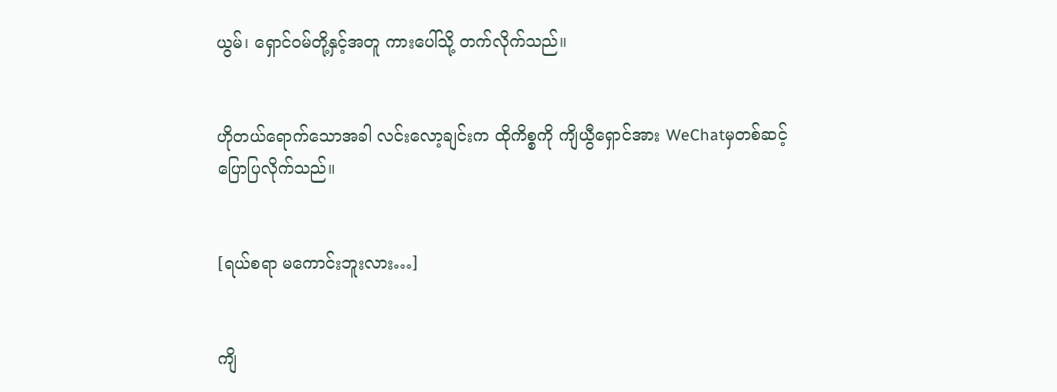ယွမ်၊ ရှောင်၀မ်တို့နှင့်အတူ ကားပေါ်သို့ တက်လိုက်သည်။


ဟိုတယ်ရောက်သောအခါ ‌လင်းလော့ချင်းက ထိုကိစ္စကို ကျိယွီရှောင်အား WeChatမှတစ်ဆင့်ပြောပြလိုက်သည်။


[ရယ်စရာ မကောင်းဘူးလား…]


ကျိ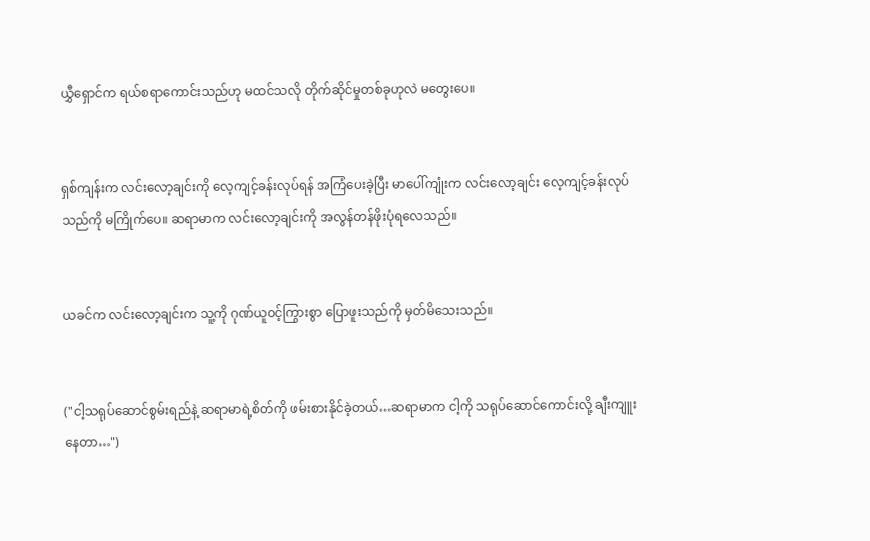ယွှီရှောင်က ရယ်စရာကောင်းသည်ဟု မထင်သလို တိုက်ဆိုင်မှုတစ်ခုဟုလဲ မတွေးပေ။


ရှစ်ကျန်းက လင်းလော့ချင်းကို လေ့ကျင့်ခန်းလုပ်ရန် အကြံပေးခဲ့ပြီး မာပေါ်ကျုံးက လင်းလော့ချင်း လေ့ကျင့်ခန်းလုပ်သည်ကို မကြိုက်ပေ။ ဆရာမာက လင်းလော့ချင်းကို အလွန်တန်ဖိုးပုံရလေသည်။


ယခင်က လင်းလော့ချင်းက သူ့ကို ဂုဏ်ယူ၀င့်ကြွားစွာ ပြောဖူးသည်ကို မှတ်မိသေးသည်။


("ငါ့သရုပ်ဆောင်စွမ်းရည်နဲ့ ဆရာမာရဲ့စိတ်ကို ဖမ်းစားနိုင်ခဲ့တယ်…ဆရာမာက ငါ့ကို သရုပ်ဆောင်ကောင်းလို့ ချီးကျူးနေတာ…")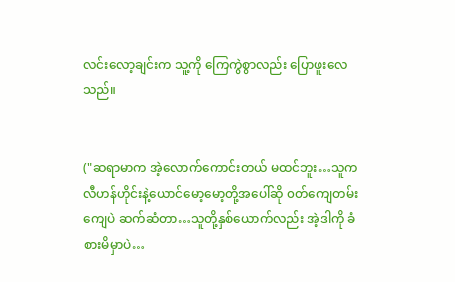လင်းလော့ချင်းက သူ့ကို ‌ကြေကွဲစွာလည်း ပြောဖူးလေသည်။


("ဆရာမာက အဲ့လောက်ကောင်းတယ် မထင်ဘူး…သူက လီဟန်ဟိုင်းနဲ့ယောင်မော့မော့တို့အပေါ်ဆို ၀တ်ကျေတမ်းကျေပဲ ဆက်ဆံတာ…သူတို့နှစ်ယောက်လည်း အဲ့ဒါကို ခံစားမိမှာပဲ…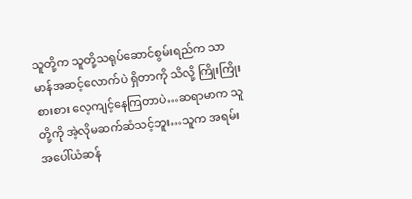သူတို့က သူတို့သရုပ်ဆောင်စွမ်းရည်က သာမာန်အဆင့်လောက်ပဲ ရှိတာကို သိလို့ ကြိုးကြိုးစားစား လေ့ကျင့်နေကြတာပဲ…ဆရာမာက သူတို့ကို အဲ့လိုမဆက်ဆံသင့်ဘူး…သူက အရမ်းအပေါ်ယံဆန်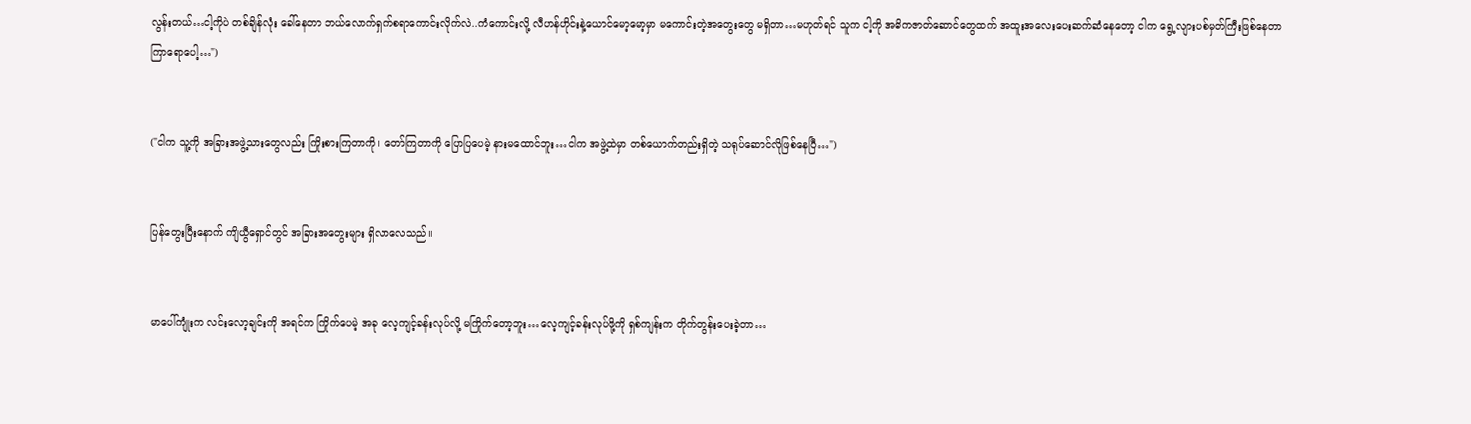လွန်းတယ်…ငါ့ကိုပဲ တစ်ချိန်လုံး ခေါ်နေတာ ဘယ်လောက်ရှက်စရာကောင်းလိုက်လဲ..ကံကောင်းလို့ လီဟန်ဟိုင်းနဲ့ယောင်မော့မော့မှာ မကောင်းတဲ့အတွေးတွေ မရှိတာ…မဟုတ်ရင် သူက ငါ့ကို အဓိကဇာတ်ဆောင်တွေထက် အထူးအလေးပေးဆက်ဆံနေတော့ ငါက ရွေ့လျားပစ်မှတ်ကြီးဖြစ်နေတာ ကြာရောပေါ့…")


("ငါက သူ့ကို အခြားအဖွဲ့သားတွေလည်း ကြိုးစားကြတာကို၊ ‌တော်ကြတာကို ပြောပြပေမဲ့ နားမထောင်ဘူး…ငါက အဖွဲ့ထဲမှာ တစ်ယောက်တည်းရှိတဲ့ သရုပ်ဆောင်လိုဖြစ်နေပြီ…")


ပြန်တွေးပြီးနောက် ကျိယွီရှောင်တွင် အခြားအတွေးများ ရှိလာလေသည်။


မာပေါ်ကျုံးက လင်းလော့ချင်းကို အရင်က ကြိုက်ပေမဲ့ အခု လေ့ကျင့်ခန်းလုပ်လို့ မကြိုက်တော့ဘူး…လေ့ကျင့်ခန်းလုပ်ဖို့ကို ရှစ်ကျန်းက တိုက်တွန်းပေးခဲ့တာ…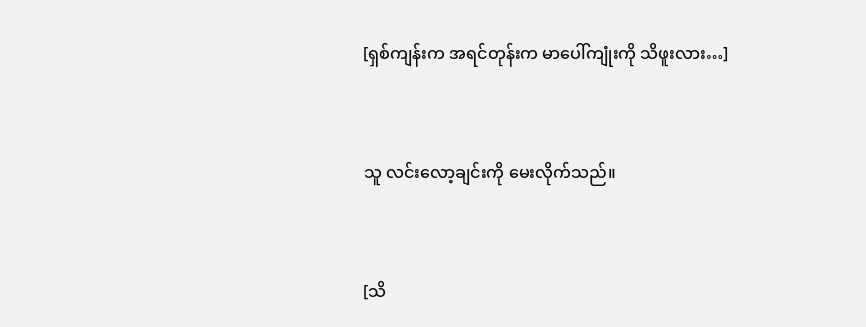[ရှစ်ကျန်းက အရင်တုန်းက မာပေါ်ကျုံးကို သိဖူးလား…]


သူ လင်းလော့ချင်းကို မေးလိုက်သည်။


[သိ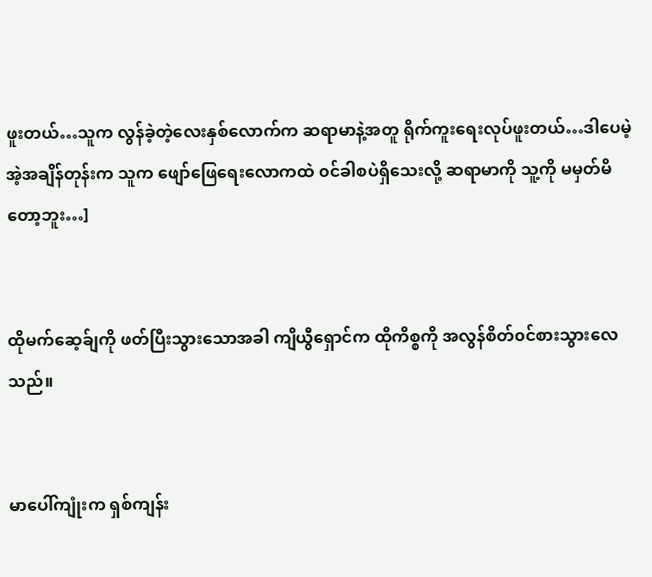ဖူးတယ်…သူက လွန်ခဲ့တဲ့လေးနှစ်လောက်က ဆရာမာနဲ့အတူ ရိုက်ကူးရေးလုပ်ဖူးတယ်…ဒါပေမဲ့အဲ့အချိန်တုန်းက သူက ဖျော်ဖြေရေးလောကထဲ ၀င်ခါစပဲရှိသေးလို့ ဆရာမာကို သူ့ကို မမှတ်မိတော့ဘူး…]


ထိုမက်ဆေ့ခ်ျကို ဖတ်ပြီးသွားသောအခါ ကျိယွီရှောင်က ထိုကိစ္စကို အလွန်စိတ်၀င်စားသွားလေသည်။


မာပေါ်ကျုံးက ရှစ်ကျန်း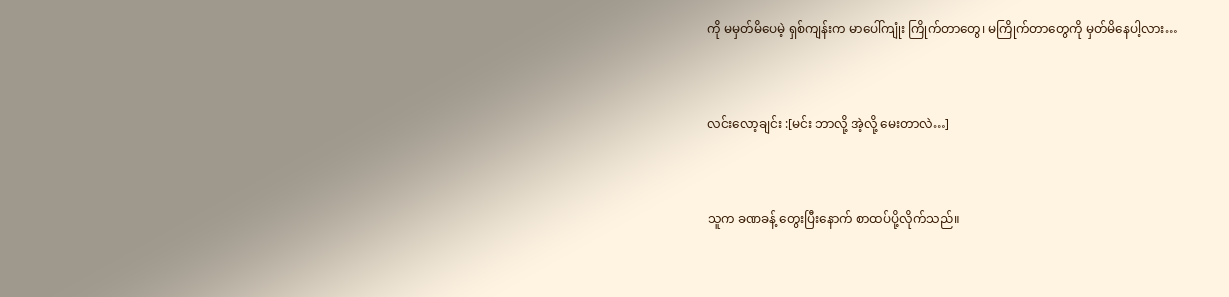ကို မမှတ်မိပေမဲ့ ရှစ်ကျန်းက မာပေါ်ကျုံး ကြိုက်တာတွေ၊ မကြိုက်တာတွေကို မှတ်မိနေပါ့လား…


လင်းလော့ချင်း :[မင်း ဘာလို့ အဲ့လို့ မေးတာလဲ…]


သူက ခဏခန့် တွေးပြီးနောက် စာထပ်ပို့လိုက်သည်။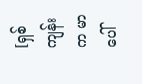[ရှစ်ကျန်းက မာပေါ်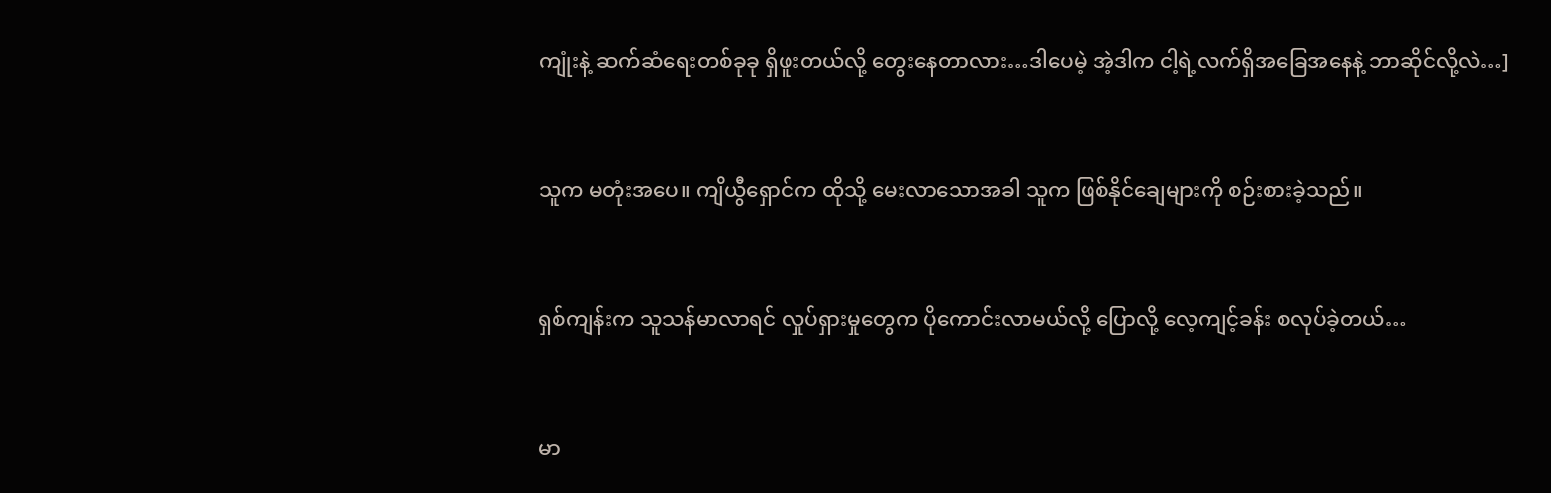ကျုံးနဲ့ ဆက်ဆံရေးတစ်ခုခု ရှိဖူးတယ်လို့ တွေးနေတာလား…ဒါပေမဲ့ အဲ့ဒါက ငါ့ရဲ့လက်ရှိအခြေအနေနဲ့ ဘာဆိုင်လို့လဲ…]


သူက မတုံးအပေ။ ကျိယွီရှောင်က ထိုသို့ မေးလာသောအခါ သူက ဖြစ်နိုင်ချေများကို စဉ်းစားခဲ့သည်။


ရှစ်ကျန်းက သူသန်မာလာရင် လှုပ်ရှားမှုတွေက ပိုကောင်းလာမယ်လို့ ပြောလို့ လေ့ကျင့်ခန်း စလုပ်ခဲ့တယ်…


မာ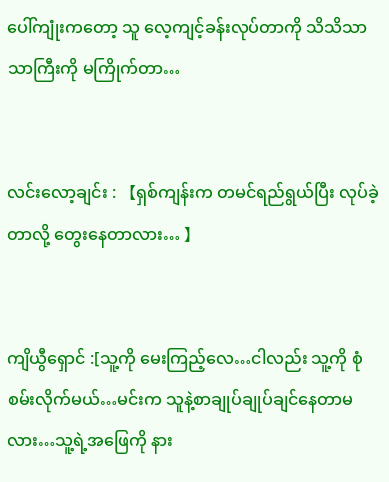ပေါ်‌ကျုံးကတော့ သူ လေ့ကျင့်ခန်းလုပ်တာကို သိသိသာသာကြီးကို မကြိုက်တာ…


လင်းလော့ချင်း : 【ရှစ်ကျန်းက တမင်ရည်ရွယ်ပြီး လုပ်ခဲ့တာလို့ တွေးနေတာလား… 】


ကျိယွီရှောင် :[သူ့ကို မေးကြည့်လေ…ငါလည်း သူ့ကို စုံစမ်းလိုက်မယ်…မင်းက သူနဲ့စာချုပ်ချုပ်ချင်နေတာမလား…သူ့ရဲ့အဖြေကို နား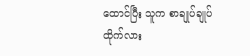ထောင်ပြီး သူက စာချုပ်ချုပ်ထိုက်လား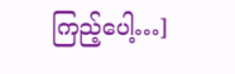ကြည့်ပေါ့…]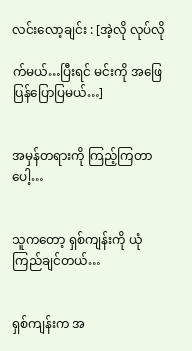လင်းလော့ချင်း : [အဲ့လို လုပ်လို

က်မယ်…ပြီးရင် မင်းကို အဖြေပြန်ပြောပြမယ်…]


အမှန်တရားကို ကြည့်ကြတာပေါ့…


သူကတော့ ရှစ်ကျန်းကို ယုံကြည်ချင်တယ်…


ရှစ်ကျန်းက အ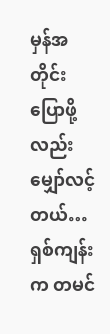မှန်အတိုင်း ပြောဖို့လည်း မျှော်လင့်တယ်…ရှစ်ကျန်းက တမင်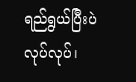ရည်ရွယ်ပြီးပဲလုပ်လုပ်၊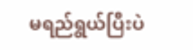မရည်ရွယ်ပြီးပဲ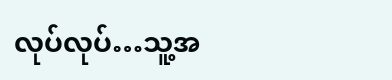လုပ်လုပ်…သူ့အ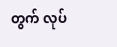တွက် လုပ်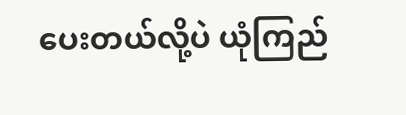ပေးတယ်လို့ပဲ ယုံကြည်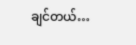ချင်တယ်…